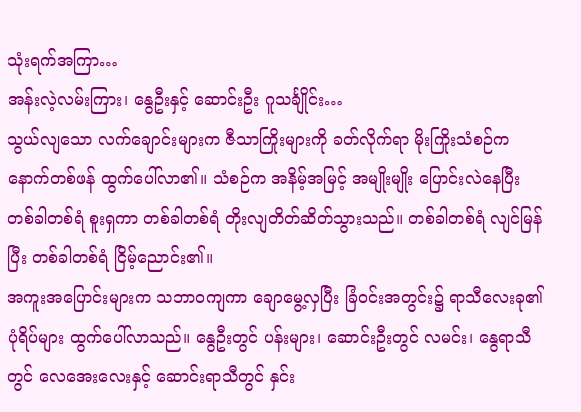သုံးရက်အကြာ…
အန်းလဲ့လမ်းကြား၊ နွေဦးနှင့် ဆောင်းဦး ဂူသင်္ချိုင်း…
သွယ်လျသော လက်ချောင်းများက ဇီသာကြိုးများကို ခတ်လိုက်ရာ မိုးကြိုးသံစဉ်က နောက်တစ်ဖန် ထွက်ပေါ်လာ၏။ သံစဉ်က အနိမ့်အမြင့် အမျိုးမျိုး ပြောင်းလဲနေပြီး တစ်ခါတစ်ရံ စူးရှကာ တစ်ခါတစ်ရံ တိုးလျတိတ်ဆိတ်သွားသည်။ တစ်ခါတစ်ရံ လျင်မြန်ပြီး တစ်ခါတစ်ရံ ငြိမ့်ညောင်း၏။
အကူးအပြောင်းများက သဘာဝကျကာ ချောမွေ့လှပြီး ခြံဝင်းအတွင်း၌ ရာသီလေးခု၏ ပုံရိပ်များ ထွက်ပေါ်လာသည်။ နွေဦးတွင် ပန်းများ၊ ဆောင်းဦးတွင် လမင်း၊ နွေရာသီတွင် လေအေးလေးနှင့် ဆောင်းရာသီတွင် နှင်း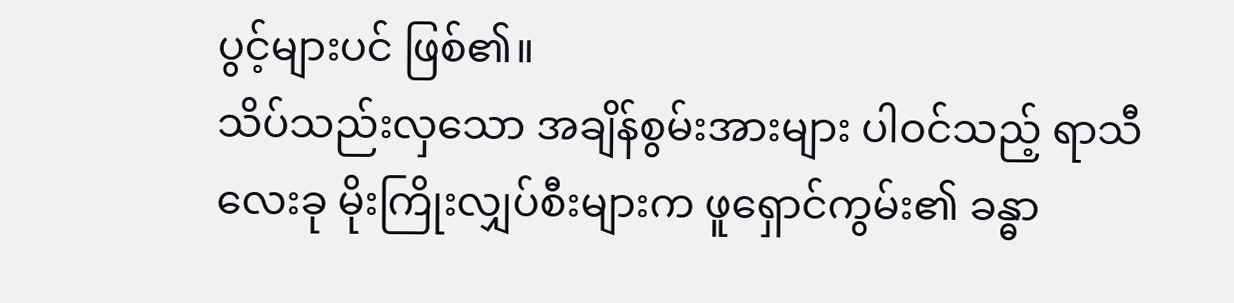ပွင့်များပင် ဖြစ်၏။
သိပ်သည်းလှသော အချိန်စွမ်းအားများ ပါဝင်သည့် ရာသီလေးခု မိုးကြိုးလျှပ်စီးများက ဖူရှောင်ကွမ်း၏ ခန္ဓာ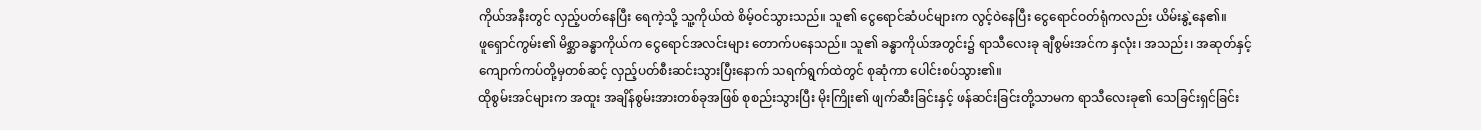ကိုယ်အနီးတွင် လှည့်ပတ်နေပြီး ရေကဲ့သို့ သူ့ကိုယ်ထဲ စိမ့်ဝင်သွားသည်။ သူ၏ ငွေရောင်ဆံပင်များက လွင့်ဝဲနေပြီး ငွေရောင်ဝတ်ရုံကလည်း ယိမ်းနွဲ့နေ၏။
ဖူရှောင်ကွမ်း၏ မိစ္ဆာခန္ဓာကိုယ်က ငွေရောင်အလင်းများ တောက်ပနေသည်။ သူ၏ ခန္ဓာကိုယ်အတွင်း၌ ရာသီလေးခု ချီစွမ်းအင်က နှလုံး၊ အသည်း၊ အဆုတ်နှင့် ကျောက်ကပ်တို့မှတစ်ဆင့် လှည့်ပတ်စီးဆင်းသွားပြီးနောက် သရက်ရွက်ထဲတွင် စုဆုံကာ ပေါင်းစပ်သွား၏။
ထိုစွမ်းအင်များက အထူး အချိန်စွမ်းအားတစ်ခုအဖြစ် စုစည်းသွားပြီး မိုးကြိုး၏ ဖျက်ဆီးခြင်းနှင့် ဖန်ဆင်းခြင်းတို့သာမက ရာသီလေးခု၏ သေခြင်းရှင်ခြင်း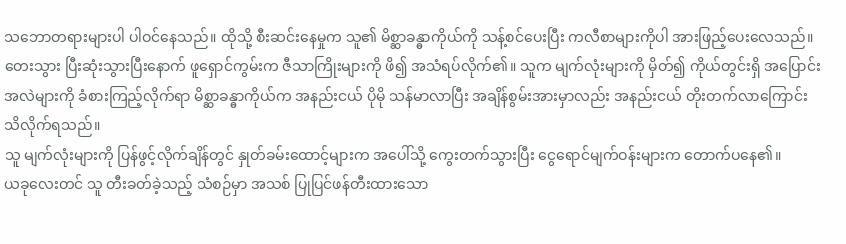သဘောတရားများပါ ပါဝင်နေသည်။ ထိုသို့ စီးဆင်းနေမှုက သူ၏ မိစ္ဆာခန္ဓာကိုယ်ကို သန့်စင်ပေးပြီး ကလီစာများကိုပါ အားဖြည့်ပေးလေသည်။
တေးသွား ပြီးဆုံးသွားပြီးနောက် ဖူရှောင်ကွမ်းက ဇီသာကြိုးများကို ဖိ၍ အသံရပ်လိုက်၏။ သူက မျက်လုံးများကို မှိတ်၍ ကိုယ်တွင်းရှိ အပြောင်းအလဲများကို ခံစားကြည့်လိုက်ရာ မိစ္ဆာခန္ဓာကိုယ်က အနည်းငယ် ပိုမို သန်မာလာပြီး အချိန်စွမ်းအားမှာလည်း အနည်းငယ် တိုးတက်လာကြောင်း သိလိုက်ရသည်။
သူ မျက်လုံးများကို ပြန်ဖွင့်လိုက်ချိန်တွင် နှုတ်ခမ်းထောင့်များက အပေါ်သို့ ကွေးတက်သွားပြီး ငွေရောင်မျက်ဝန်းများက တောက်ပနေ၏။
ယခုလေးတင် သူ တီးခတ်ခဲ့သည့် သံစဉ်မှာ အသစ် ပြုပြင်ဖန်တီးထားသော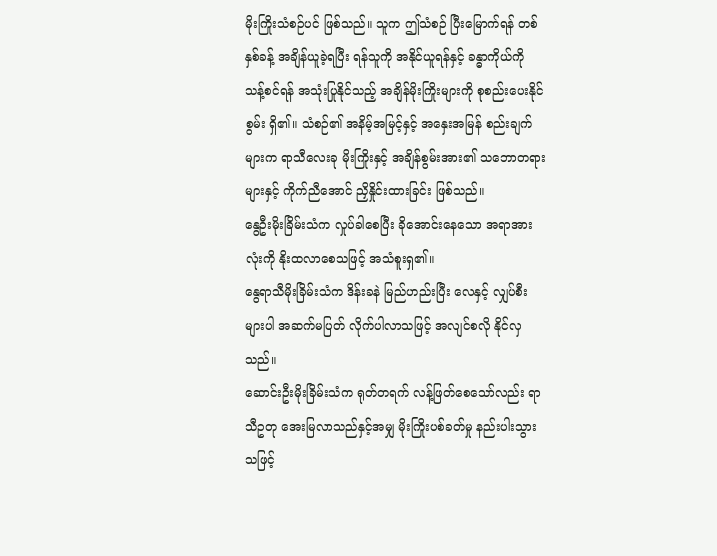မိုးကြိုးသံစဉ်ပင် ဖြစ်သည်။ သူက ဤသံစဉ် ပြီးမြောက်ရန် တစ်နှစ်ခန့် အချိန်ယူခဲ့ရပြီး ရန်သူကို အနိုင်ယူရန်နှင့် ခန္ဓာကိုယ်ကို သန့်စင်ရန် အသုံးပြုနိုင်သည့် အချိန်မိုးကြိုးများကို စုစည်းပေးနိုင်စွမ်း ရှိ၏။ သံစဉ်၏ အနိမ့်အမြင့်နှင့် အနှေးအမြန် စည်းချက်များက ရာသီလေးခု မိုးကြိုးနှင့် အချိန်စွမ်းအား၏ သဘောတရားများနှင့် ကိုက်ညီအောင် ညှိနှိုင်းထားခြင်း ဖြစ်သည်။
နွေဦးမိုးခြိမ်းသံက လှုပ်ခါစေပြီး ခိုအောင်းနေသော အရာအားလုံးကို နိုးထလာစေသဖြင့် အသံစူးရှ၏။
နွေရာသီမိုးခြိမ်းသံက ဒိန်းခနဲ မြည်ဟည်းပြီး လေနှင့် လျှပ်စီးများပါ အဆက်မပြတ် လိုက်ပါလာသဖြင့် အလျင်စလို နိုင်လှသည်။
ဆောင်းဦးမိုးခြိမ်းသံက ရုတ်တရက် လန့်ဖြတ်စေသော်လည်း ရာသီဥတု အေးမြလာသည်နှင့်အမျှ မိုးကြိုးပစ်ခတ်မှု နည်းပါးသွားသဖြင့်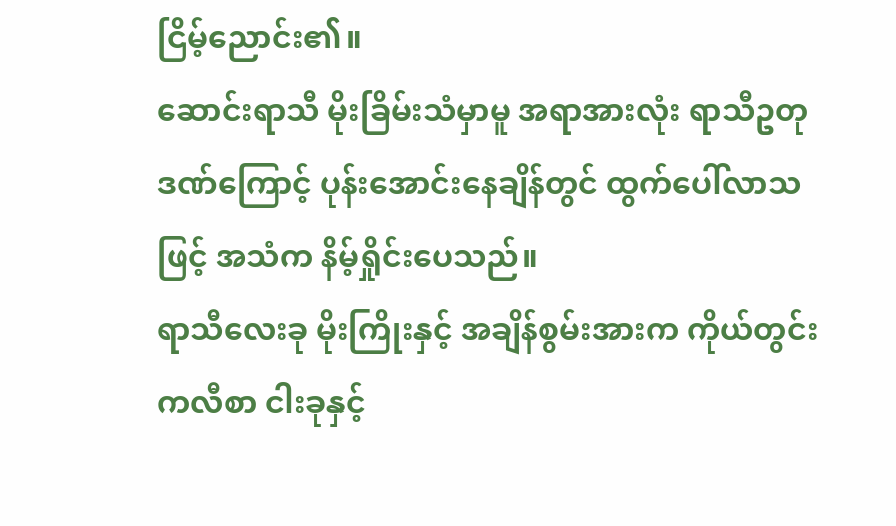ငြိမ့်ညောင်း၏။
ဆောင်းရာသီ မိုးခြိမ်းသံမှာမူ အရာအားလုံး ရာသီဥတုဒဏ်ကြောင့် ပုန်းအောင်းနေချိန်တွင် ထွက်ပေါ်လာသဖြင့် အသံက နိမ့်ရှိုင်းပေသည်။
ရာသီလေးခု မိုးကြိုးနှင့် အချိန်စွမ်းအားက ကိုယ်တွင်းကလီစာ ငါးခုနှင့်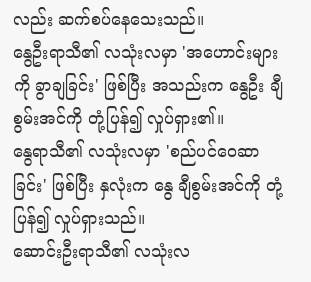လည်း ဆက်စပ်နေသေးသည်။
နွေဦးရာသီ၏ လသုံးလမှာ 'အဟောင်းများကို ခွာချခြင်း' ဖြစ်ပြီး အသည်းက နွေဦး ချီစွမ်းအင်ကို တုံ့ပြန်၍ လှုပ်ရှား၏။
နွေရာသီ၏ လသုံးလမှာ 'စည်ပင်ဝေဆာခြင်း' ဖြစ်ပြီး နှလုံးက နွေ ချီစွမ်းအင်ကို တုံ့ပြန်၍ လှုပ်ရှားသည်။
ဆောင်းဦးရာသီ၏ လသုံးလ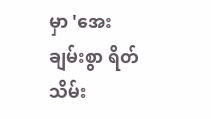မှာ 'အေးချမ်းစွာ ရိတ်သိမ်း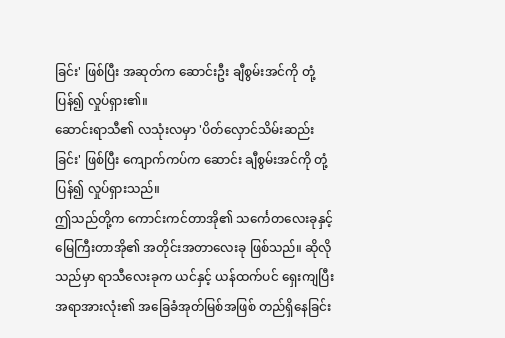ခြင်း' ဖြစ်ပြီး အဆုတ်က ဆောင်းဦး ချီစွမ်းအင်ကို တုံ့ပြန်၍ လှုပ်ရှား၏။
ဆောင်းရာသီ၏ လသုံးလမှာ 'ပိတ်လှောင်သိမ်းဆည်းခြင်း' ဖြစ်ပြီး ကျောက်ကပ်က ဆောင်း ချီစွမ်းအင်ကို တုံ့ပြန်၍ လှုပ်ရှားသည်။
ဤသည်တို့က ကောင်းကင်တာအို၏ သင်္ကေတလေးခုနှင့် မြေကြီးတာအို၏ အတိုင်းအတာလေးခု ဖြစ်သည်။ ဆိုလိုသည်မှာ ရာသီလေးခုက ယင်နှင့် ယန်ထက်ပင် ရှေးကျပြီး အရာအားလုံး၏ အခြေခံအုတ်မြစ်အဖြစ် တည်ရှိနေခြင်း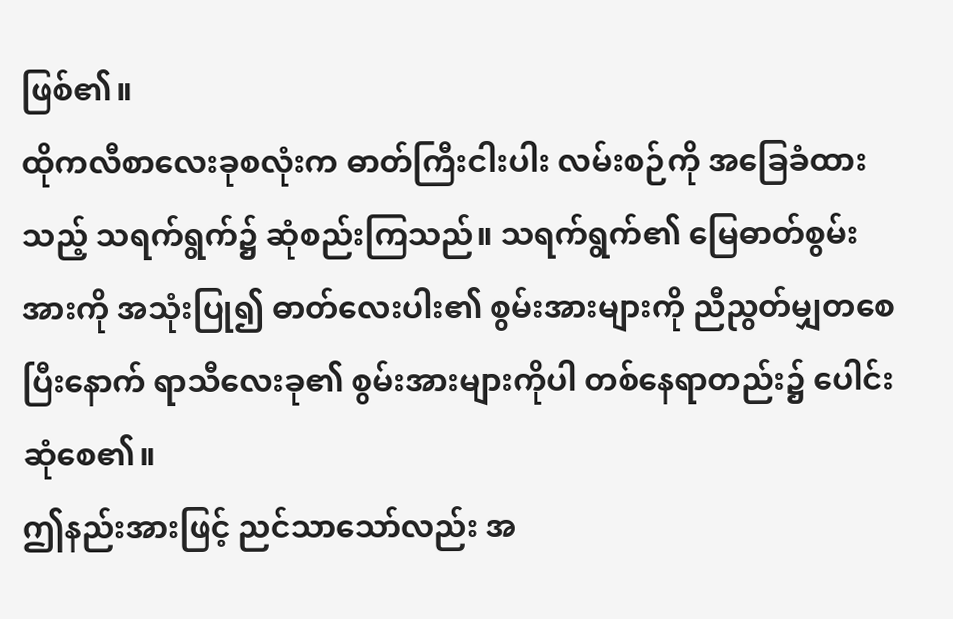ဖြစ်၏။
ထိုကလီစာလေးခုစလုံးက ဓာတ်ကြီးငါးပါး လမ်းစဉ်ကို အခြေခံထားသည့် သရက်ရွက်၌ ဆုံစည်းကြသည်။ သရက်ရွက်၏ မြေဓာတ်စွမ်းအားကို အသုံးပြု၍ ဓာတ်လေးပါး၏ စွမ်းအားများကို ညီညွတ်မျှတစေပြီးနောက် ရာသီလေးခု၏ စွမ်းအားများကိုပါ တစ်နေရာတည်း၌ ပေါင်းဆုံစေ၏။
ဤနည်းအားဖြင့် ညင်သာသော်လည်း အ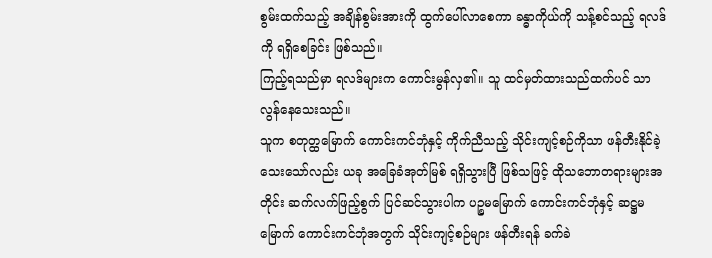စွမ်းထက်သည့် အချိန်စွမ်းအားကို ထွက်ပေါ်လာစေကာ ခန္ဓာကိုယ်ကို သန့်စင်သည့် ရလဒ်ကို ရရှိစေခြင်း ဖြစ်သည်။
ကြည့်ရသည်မှာ ရလဒ်များက ကောင်းမွန်လှ၏။ သူ ထင်မှတ်ထားသည်ထက်ပင် သာလွန်နေသေးသည်။
သူက စတုတ္ထမြောက် ကောင်းကင်ဘုံနှင့် ကိုက်ညီသည့် သိုင်းကျင့်စဉ်ကိုသာ ဖန်တီးနိုင်ခဲ့သေးသော်လည်း ယခု အခြေခံအုတ်မြစ် ရရှိသွားပြီ ဖြစ်သဖြင့် ထိုသဘောတရားများအတိုင်း ဆက်လက်ဖြည့်စွက် ပြင်ဆင်သွားပါက ပဉ္စမမြောက် ကောင်းကင်ဘုံနှင့် ဆဋ္ဌမမြောက် ကောင်းကင်ဘုံအတွက် သိုင်းကျင့်စဉ်များ ဖန်တီးရန် ခက်ခဲ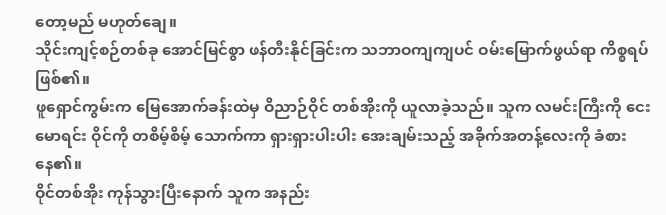တော့မည် မဟုတ်ချေ။
သိုင်းကျင့်စဉ်တစ်ခု အောင်မြင်စွာ ဖန်တီးနိုင်ခြင်းက သဘာဝကျကျပင် ဝမ်းမြောက်ဖွယ်ရာ ကိစ္စရပ် ဖြစ်၏။
ဖူရှောင်ကွမ်းက မြေအောက်ခန်းထဲမှ ဝိညာဉ်ဝိုင် တစ်အိုးကို ယူလာခဲ့သည်။ သူက လမင်းကြီးကို ငေးမောရင်း ဝိုင်ကို တစိမ့်စိမ့် သောက်ကာ ရှားရှားပါးပါး အေးချမ်းသည့် အခိုက်အတန့်လေးကို ခံစားနေ၏။
ဝိုင်တစ်အိုး ကုန်သွားပြီးနောက် သူက အနည်း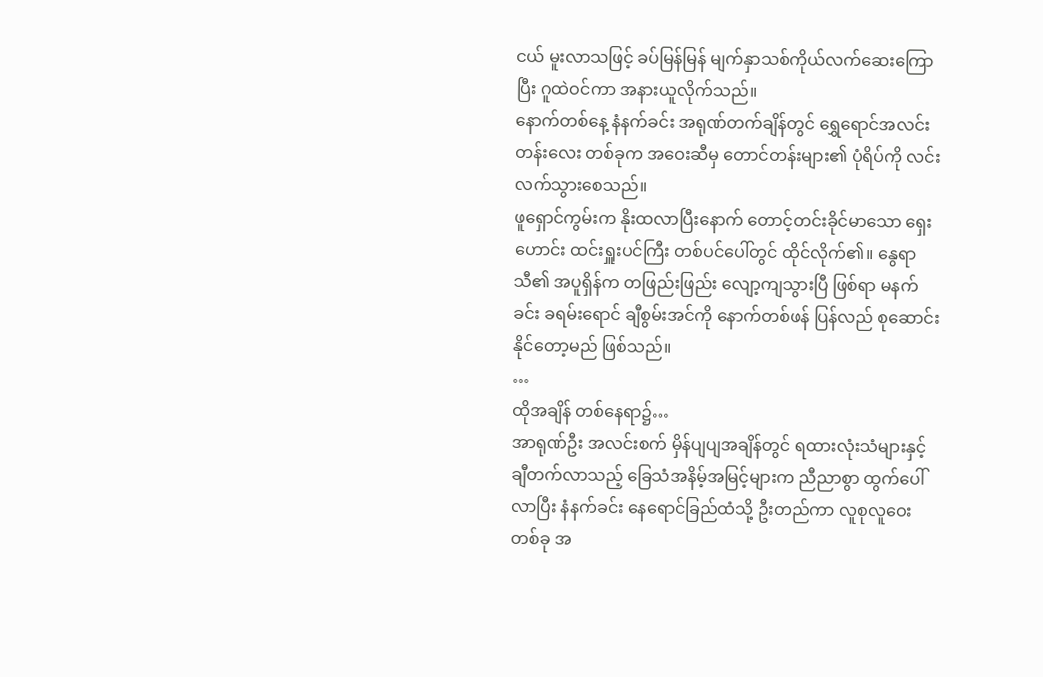ငယ် မူးလာသဖြင့် ခပ်မြန်မြန် မျက်နှာသစ်ကိုယ်လက်ဆေးကြောပြီး ဂူထဲဝင်ကာ အနားယူလိုက်သည်။
နောက်တစ်နေ့ နံနက်ခင်း အရုဏ်တက်ချိန်တွင် ရွှေရောင်အလင်းတန်းလေး တစ်ခုက အဝေးဆီမှ တောင်တန်းများ၏ ပုံရိပ်ကို လင်းလက်သွားစေသည်။
ဖူရှောင်ကွမ်းက နိုးထလာပြီးနောက် တောင့်တင်းခိုင်မာသော ရှေးဟောင်း ထင်းရှူးပင်ကြီး တစ်ပင်ပေါ်တွင် ထိုင်လိုက်၏။ နွေရာသီ၏ အပူရှိန်က တဖြည်းဖြည်း လျော့ကျသွားပြီ ဖြစ်ရာ မနက်ခင်း ခရမ်းရောင် ချီစွမ်းအင်ကို နောက်တစ်ဖန် ပြန်လည် စုဆောင်းနိုင်တော့မည် ဖြစ်သည်။
…
ထိုအချိန် တစ်နေရာ၌…
အာရုဏ်ဦး အလင်းစက် မှိန်ပျပျအချိန်တွင် ရထားလုံးသံများနှင့် ချီတက်လာသည့် ခြေသံအနိမ့်အမြင့်များက ညီညာစွာ ထွက်ပေါ်လာပြီး နံနက်ခင်း နေရောင်ခြည်ထံသို့ ဦးတည်ကာ လူစုလူဝေးတစ်ခု အ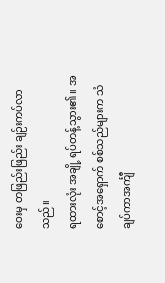ဝေးမှ တဖြည်းဖြည်း ချဉ်းကပ်လာသည်။
ရထားလုံး အချို့ ရပ်တန့်သွား၏။ အစောင့်အရှောက် စစ်သည်များက သံချပ်ကာအင်္ကျီ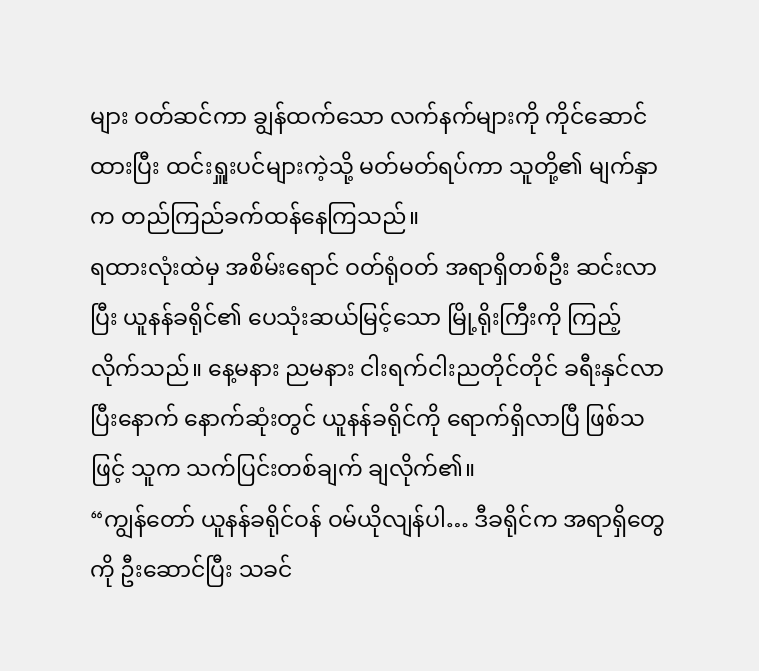များ ဝတ်ဆင်ကာ ချွန်ထက်သော လက်နက်များကို ကိုင်ဆောင်ထားပြီး ထင်းရှူးပင်များကဲ့သို့ မတ်မတ်ရပ်ကာ သူတို့၏ မျက်နှာက တည်ကြည်ခက်ထန်နေကြသည်။
ရထားလုံးထဲမှ အစိမ်းရောင် ဝတ်ရုံဝတ် အရာရှိတစ်ဦး ဆင်းလာပြီး ယူနန်ခရိုင်၏ ပေသုံးဆယ်မြင့်သော မြို့ရိုးကြီးကို ကြည့်လိုက်သည်။ နေ့မနား ညမနား ငါးရက်ငါးညတိုင်တိုင် ခရီးနှင်လာပြီးနောက် နောက်ဆုံးတွင် ယူနန်ခရိုင်ကို ရောက်ရှိလာပြီ ဖြစ်သဖြင့် သူက သက်ပြင်းတစ်ချက် ချလိုက်၏။
“ကျွန်တော် ယူနန်ခရိုင်ဝန် ဝမ်ယိုလျန်ပါ… ဒီခရိုင်က အရာရှိတွေကို ဦးဆောင်ပြီး သခင်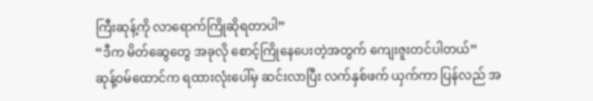ကြီးဆုန့်ကို လာရောက်ကြိုဆိုရတာပါ”
“ဒီက မိတ်ဆွေတွေ အခုလို စောင့်ကြိုနေပေးတဲ့အတွက် ကျေးဇူးတင်ပါတယ်”
ဆုန့်ဝမ်ထောင်က ရထားလုံးပေါ်မှ ဆင်းလာပြီး လက်နှစ်ဖက် ယှက်ကာ ပြန်လည် အ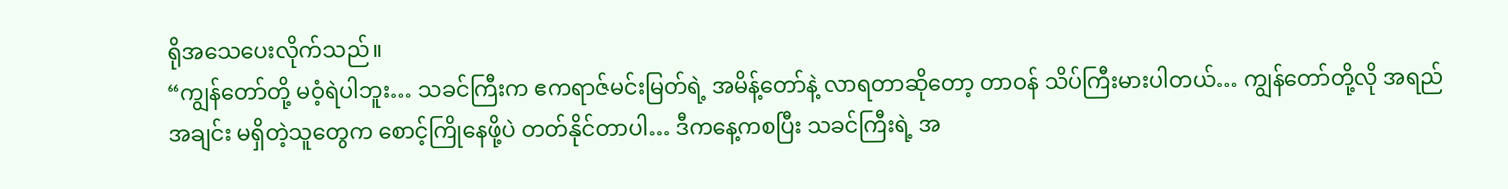ရိုအသေပေးလိုက်သည်။
“ကျွန်တော်တို့ မဝံ့ရဲပါဘူး… သခင်ကြီးက ဧကရာဇ်မင်းမြတ်ရဲ့ အမိန့်တော်နဲ့ လာရတာဆိုတော့ တာဝန် သိပ်ကြီးမားပါတယ်… ကျွန်တော်တို့လို အရည်အချင်း မရှိတဲ့သူတွေက စောင့်ကြိုနေဖို့ပဲ တတ်နိုင်တာပါ… ဒီကနေ့ကစပြီး သခင်ကြီးရဲ့ အ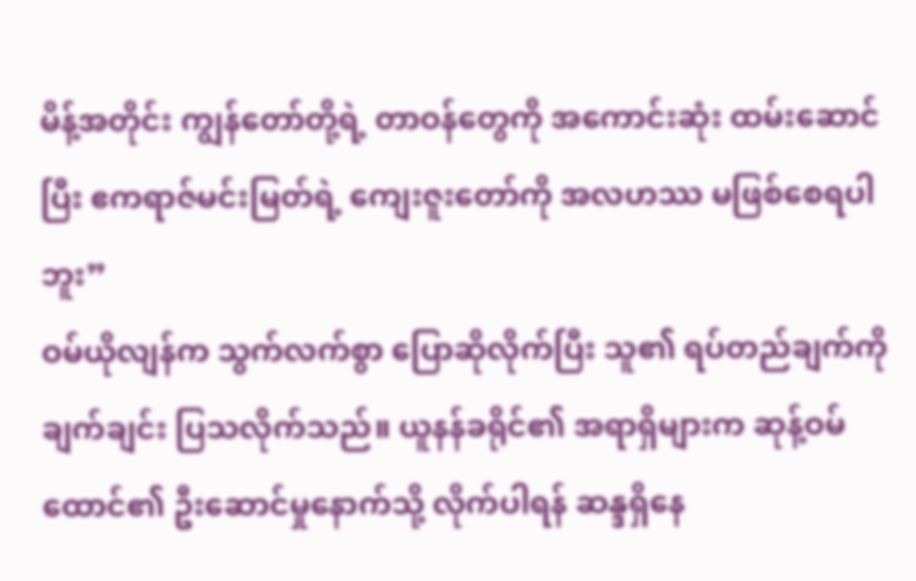မိန့်အတိုင်း ကျွန်တော်တို့ရဲ့ တာဝန်တွေကို အကောင်းဆုံး ထမ်းဆောင်ပြီး ဧကရာဇ်မင်းမြတ်ရဲ့ ကျေးဇူးတော်ကို အလဟဿ မဖြစ်စေရပါဘူး”
ဝမ်ယိုလျန်က သွက်လက်စွာ ပြောဆိုလိုက်ပြီး သူ၏ ရပ်တည်ချက်ကို ချက်ချင်း ပြသလိုက်သည်။ ယူနန်ခရိုင်၏ အရာရှိများက ဆုန့်ဝမ်ထောင်၏ ဦးဆောင်မှုနောက်သို့ လိုက်ပါရန် ဆန္ဒရှိနေ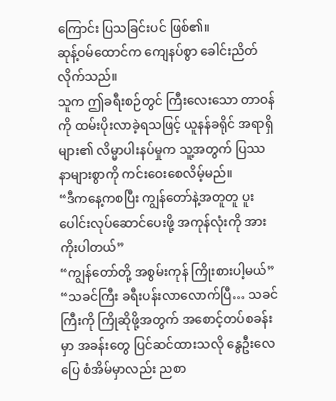ကြောင်း ပြသခြင်းပင် ဖြစ်၏။
ဆုန့်ဝမ်ထောင်က ကျေနပ်စွာ ခေါင်းညိတ်လိုက်သည်။
သူက ဤခရီးစဉ်တွင် ကြီးလေးသော တာဝန်ကို ထမ်းပိုးလာခဲ့ရသဖြင့် ယူနန်ခရိုင် အရာရှိများ၏ လိမ္မာပါးနပ်မှုက သူ့အတွက် ပြဿနာများစွာကို ကင်းဝေးစေလိမ့်မည်။
“ဒီကနေ့ကစပြီး ကျွန်တော်နဲ့အတူတူ ပူးပေါင်းလုပ်ဆောင်ပေးဖို့ အကုန်လုံးကို အားကိုးပါတယ်”
“ကျွန်တော်တို့ အစွမ်းကုန် ကြိုးစားပါ့မယ်”
“သခင်ကြီး ခရီးပန်းလာလောက်ပြီ… သခင်ကြီးကို ကြိုဆိုဖို့အတွက် အစောင့်တပ်စခန်းမှာ အခန်းတွေ ပြင်ဆင်ထားသလို နွေဦးလေပြေ စံအိမ်မှာလည်း ညစာ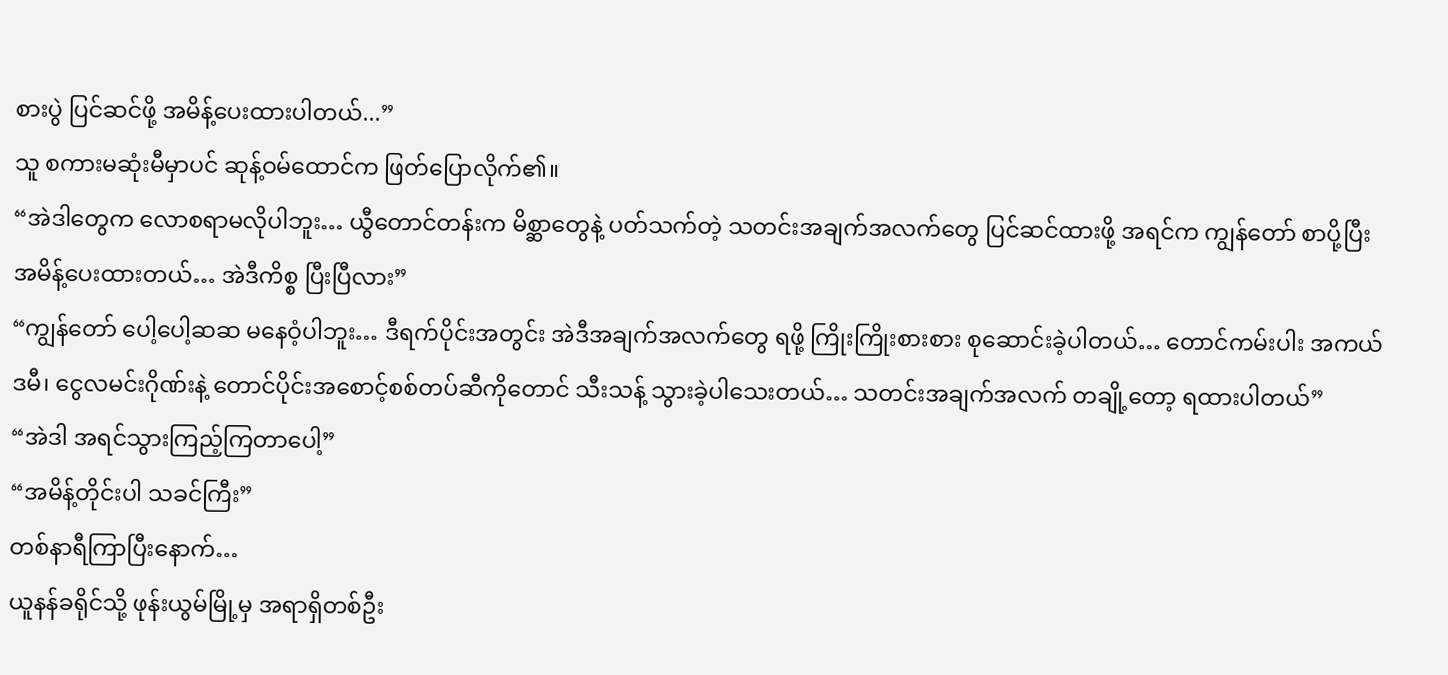စားပွဲ ပြင်ဆင်ဖို့ အမိန့်ပေးထားပါတယ်...”
သူ စကားမဆုံးမီမှာပင် ဆုန့်ဝမ်ထောင်က ဖြတ်ပြောလိုက်၏။
“အဲဒါတွေက လောစရာမလိုပါဘူး… ယွီတောင်တန်းက မိစ္ဆာတွေနဲ့ ပတ်သက်တဲ့ သတင်းအချက်အလက်တွေ ပြင်ဆင်ထားဖို့ အရင်က ကျွန်တော် စာပို့ပြီး အမိန့်ပေးထားတယ်… အဲဒီကိစ္စ ပြီးပြီလား”
“ကျွန်တော် ပေါ့ပေါ့ဆဆ မနေဝံ့ပါဘူး… ဒီရက်ပိုင်းအတွင်း အဲဒီအချက်အလက်တွေ ရဖို့ ကြိုးကြိုးစားစား စုဆောင်းခဲ့ပါတယ်… တောင်ကမ်းပါး အကယ်ဒမီ၊ ငွေလမင်းဂိုဏ်းနဲ့ တောင်ပိုင်းအစောင့်စစ်တပ်ဆီကိုတောင် သီးသန့် သွားခဲ့ပါသေးတယ်… သတင်းအချက်အလက် တချို့တော့ ရထားပါတယ်”
“အဲဒါ အရင်သွားကြည့်ကြတာပေါ့”
“အမိန့်တိုင်းပါ သခင်ကြီး”
တစ်နာရီကြာပြီးနောက်…
ယူနန်ခရိုင်သို့ ဖုန်းယွမ်မြို့မှ အရာရှိတစ်ဦး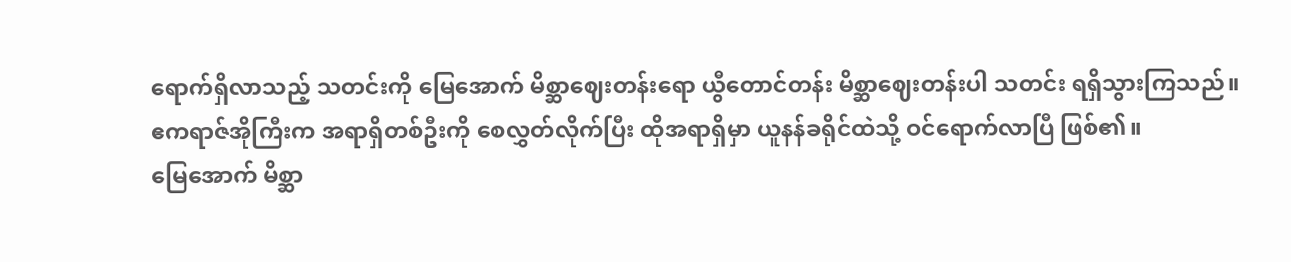ရောက်ရှိလာသည့် သတင်းကို မြေအောက် မိစ္ဆာဈေးတန်းရော ယွီတောင်တန်း မိစ္ဆာဈေးတန်းပါ သတင်း ရရှိသွားကြသည်။
ဧကရာဇ်အိုကြီးက အရာရှိတစ်ဦးကို စေလွှတ်လိုက်ပြီး ထိုအရာရှိမှာ ယူနန်ခရိုင်ထဲသို့ ဝင်ရောက်လာပြီ ဖြစ်၏။
မြေအောက် မိစ္ဆာ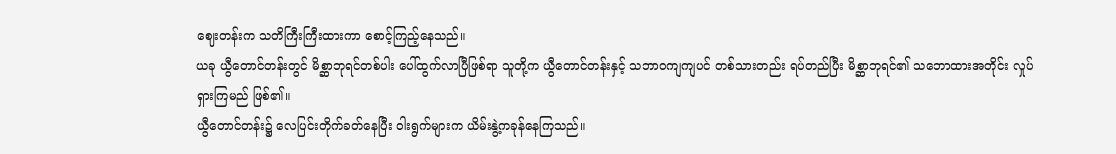ဈေးတန်းက သတိကြီးကြီးထားကာ စောင့်ကြည့်နေသည်။
ယခု ယွီတောင်တန်းတွင် မိစ္ဆာဘုရင်တစ်ပါး ပေါ်ထွက်လာပြီဖြစ်ရာ သူတို့က ယွီတောင်တန်းနှင့် သဘာဝကျကျပင် တစ်သားတည်း ရပ်တည်ပြီး မိစ္ဆာဘုရင်၏ သဘောထားအတိုင်း လှုပ်ရှားကြမည် ဖြစ်၏။
ယွီတောင်တန်း၌ လေပြင်းတိုက်ခတ်နေပြီး ဝါးရွက်များက ယိမ်းနွဲ့ကခုန်နေကြသည်။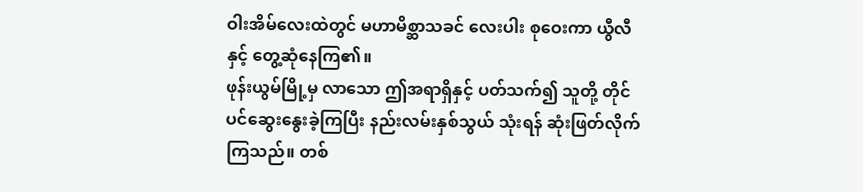ဝါးအိမ်လေးထဲတွင် မဟာမိစ္ဆာသခင် လေးပါး စုဝေးကာ ယွီလီနှင့် တွေ့ဆုံနေကြ၏။
ဖုန်းယွမ်မြို့မှ လာသော ဤအရာရှိနှင့် ပတ်သက်၍ သူတို့ တိုင်ပင်ဆွေးနွေးခဲ့ကြပြီး နည်းလမ်းနှစ်သွယ် သုံးရန် ဆုံးဖြတ်လိုက်ကြသည်။ တစ်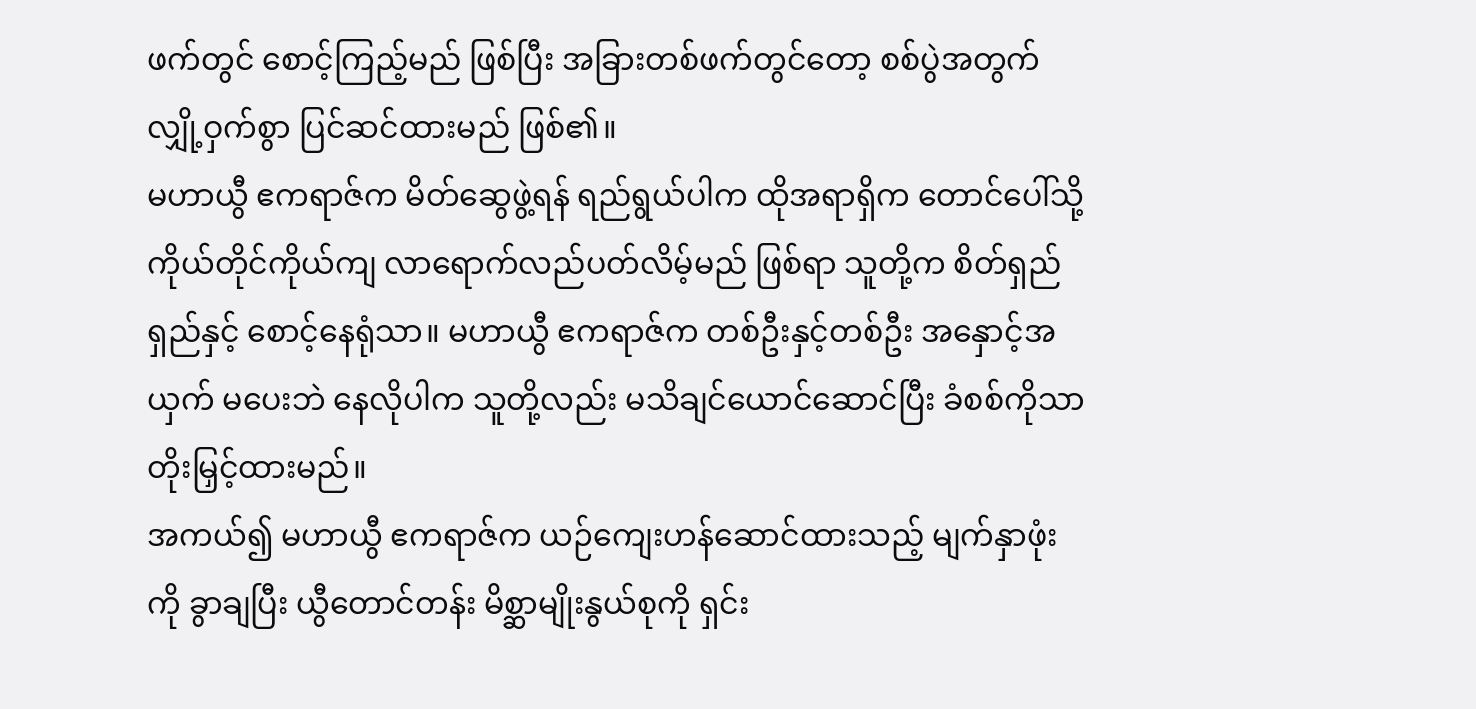ဖက်တွင် စောင့်ကြည့်မည် ဖြစ်ပြီး အခြားတစ်ဖက်တွင်တော့ စစ်ပွဲအတွက် လျှို့ဝှက်စွာ ပြင်ဆင်ထားမည် ဖြစ်၏။
မဟာယွီ ဧကရာဇ်က မိတ်ဆွေဖွဲ့ရန် ရည်ရွယ်ပါက ထိုအရာရှိက တောင်ပေါ်သို့ ကိုယ်တိုင်ကိုယ်ကျ လာရောက်လည်ပတ်လိမ့်မည် ဖြစ်ရာ သူတို့က စိတ်ရှည်ရှည်နှင့် စောင့်နေရုံသာ။ မဟာယွီ ဧကရာဇ်က တစ်ဦးနှင့်တစ်ဦး အနှောင့်အယှက် မပေးဘဲ နေလိုပါက သူတို့လည်း မသိချင်ယောင်ဆောင်ပြီး ခံစစ်ကိုသာ တိုးမြှင့်ထားမည်။
အကယ်၍ မဟာယွီ ဧကရာဇ်က ယဉ်ကျေးဟန်ဆောင်ထားသည့် မျက်နှာဖုံးကို ခွာချပြီး ယွီတောင်တန်း မိစ္ဆာမျိုးနွယ်စုကို ရှင်း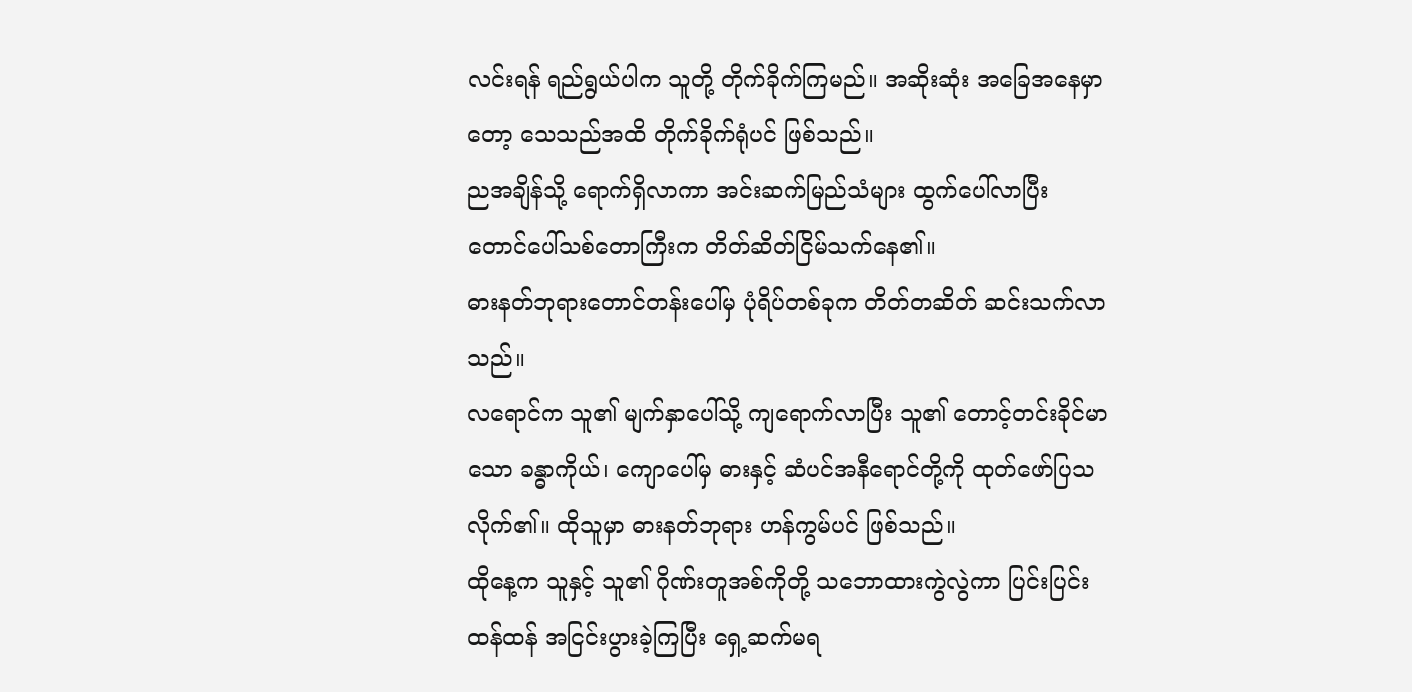လင်းရန် ရည်ရွယ်ပါက သူတို့ တိုက်ခိုက်ကြမည်။ အဆိုးဆုံး အခြေအနေမှာတော့ သေသည်အထိ တိုက်ခိုက်ရုံပင် ဖြစ်သည်။
ညအချိန်သို့ ရောက်ရှိလာကာ အင်းဆက်မြည်သံများ ထွက်ပေါ်လာပြီး တောင်ပေါ်သစ်တောကြီးက တိတ်ဆိတ်ငြိမ်သက်နေ၏။
ဓားနတ်ဘုရားတောင်တန်းပေါ်မှ ပုံရိပ်တစ်ခုက တိတ်တဆိတ် ဆင်းသက်လာသည်။
လရောင်က သူ၏ မျက်နှာပေါ်သို့ ကျရောက်လာပြီး သူ၏ တောင့်တင်းခိုင်မာသော ခန္ဓာကိုယ်၊ ကျောပေါ်မှ ဓားနှင့် ဆံပင်အနီရောင်တို့ကို ထုတ်ဖော်ပြသလိုက်၏။ ထိုသူမှာ ဓားနတ်ဘုရား ဟန်ကွမ်ပင် ဖြစ်သည်။
ထိုနေ့က သူနှင့် သူ၏ ဂိုဏ်းတူအစ်ကိုတို့ သဘောထားကွဲလွဲကာ ပြင်းပြင်းထန်ထန် အငြင်းပွားခဲ့ကြပြီး ရှေ့ဆက်မရ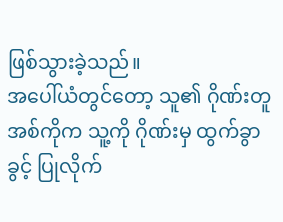ဖြစ်သွားခဲ့သည်။
အပေါ်ယံတွင်တော့ သူ၏ ဂိုဏ်းတူအစ်ကိုက သူ့ကို ဂိုဏ်းမှ ထွက်ခွာခွင့် ပြုလိုက်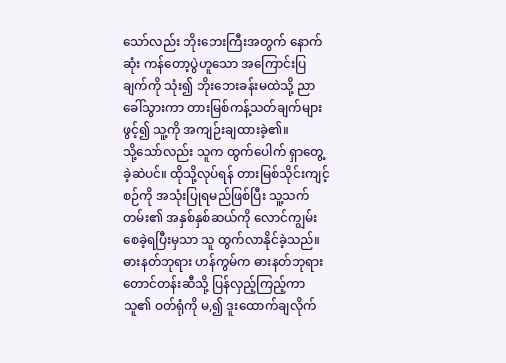သော်လည်း ဘိုးဘေးကြီးအတွက် နောက်ဆုံး ကန်တော့ပွဲဟူသော အကြောင်းပြချက်ကို သုံး၍ ဘိုးဘေးခန်းမထဲသို့ ညာခေါ်သွားကာ တားမြစ်ကန့်သတ်ချက်များ ဖွင့်၍ သူ့ကို အကျဉ်းချထားခဲ့၏။
သို့သော်လည်း သူက ထွက်ပေါက် ရှာတွေ့ခဲ့ဆဲပင်။ ထိုသို့လုပ်ရန် တားမြစ်သိုင်းကျင့်စဉ်ကို အသုံးပြုရမည်ဖြစ်ပြီး သူ့သက်တမ်း၏ အနှစ်နှစ်ဆယ်ကို လောင်ကျွမ်းစေခဲ့ရပြီးမှသာ သူ ထွက်လာနိုင်ခဲ့သည်။
ဓားနတ်ဘုရား ဟန်ကွမ်က ဓားနတ်ဘုရားတောင်တန်းဆီသို့ ပြန်လှည့်ကြည့်ကာ သူ၏ ဝတ်ရုံကို မ,၍ ဒူးထောက်ချလိုက်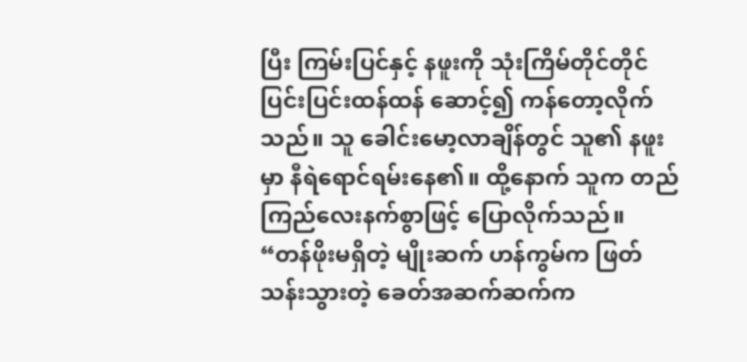ပြီး ကြမ်းပြင်နှင့် နဖူးကို သုံးကြိမ်တိုင်တိုင် ပြင်းပြင်းထန်ထန် ဆောင့်၍ ကန်တော့လိုက်သည်။ သူ ခေါင်းမော့လာချိန်တွင် သူ၏ နဖူးမှာ နီရဲရောင်ရမ်းနေ၏။ ထို့နောက် သူက တည်ကြည်လေးနက်စွာဖြင့် ပြောလိုက်သည်။
“တန်ဖိုးမရှိတဲ့ မျိုးဆက် ဟန်ကွမ်က ဖြတ်သန်းသွားတဲ့ ခေတ်အဆက်ဆက်က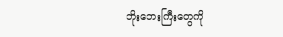ဘိုးဘေးကြီးတွေကို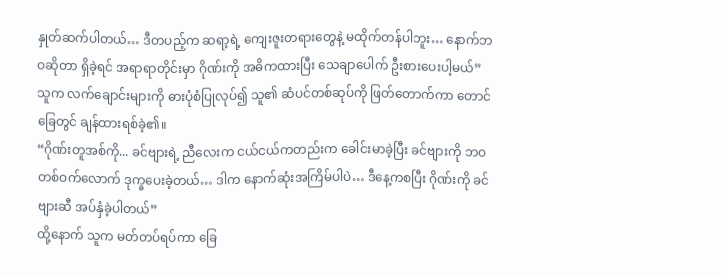နှုတ်ဆက်ပါတယ်… ဒီတပည့်က ဆရာ့ရဲ့ ကျေးဇူးတရားတွေနဲ့ မထိုက်တန်ပါဘူး… နောက်ဘဝဆိုတာ ရှိခဲ့ရင် အရာရာတိုင်းမှာ ဂိုဏ်းကို အဓိကထားပြီး သေချာပေါက် ဦးစားပေးပါ့မယ်”
သူက လက်ချောင်းများကို ဓားပုံစံပြုလုပ်၍ သူ၏ ဆံပင်တစ်ဆုပ်ကို ဖြတ်တောက်ကာ တောင်ခြေတွင် ချန်ထားရစ်ခဲ့၏။
“ဂိုဏ်းတူအစ်ကို... ခင်ဗျားရဲ့ ညီလေးက ငယ်ငယ်ကတည်းက ခေါင်းမာခဲ့ပြီး ခင်ဗျားကို ဘဝတစ်ဝက်လောက် ဒုက္ခပေးခဲ့တယ်… ဒါက နောက်ဆုံးအကြိမ်ပါပဲ… ဒီနေ့ကစပြီး ဂိုဏ်းကို ခင်ဗျားဆီ အပ်နှံခဲ့ပါတယ်”
ထို့နောက် သူက မတ်တပ်ရပ်ကာ ခြေ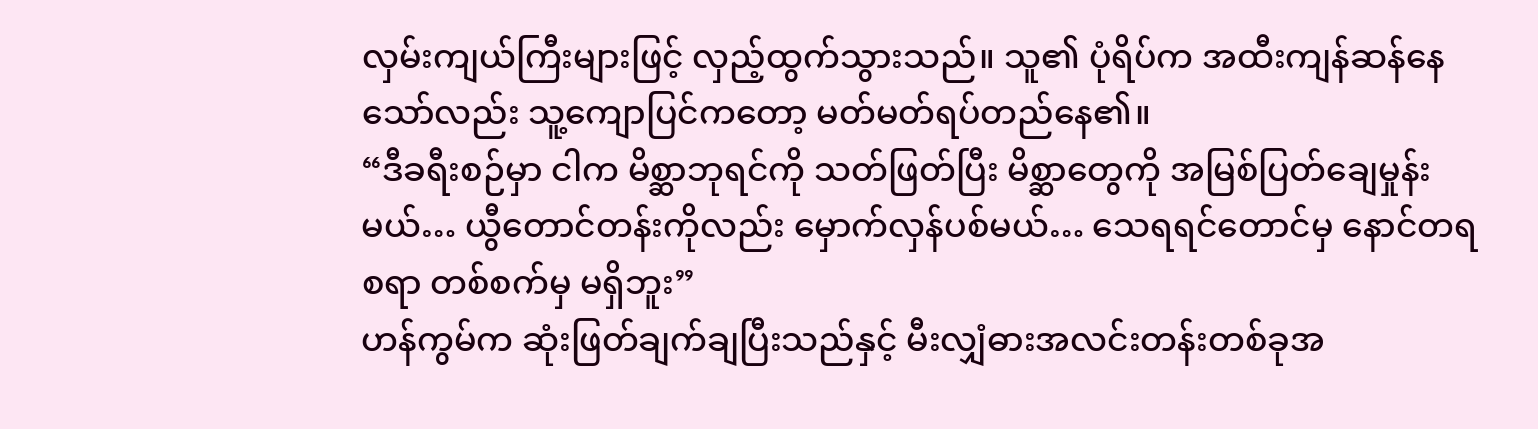လှမ်းကျယ်ကြီးများဖြင့် လှည့်ထွက်သွားသည်။ သူ၏ ပုံရိပ်က အထီးကျန်ဆန်နေသော်လည်း သူ့ကျောပြင်ကတော့ မတ်မတ်ရပ်တည်နေ၏။
“ဒီခရီးစဉ်မှာ ငါက မိစ္ဆာဘုရင်ကို သတ်ဖြတ်ပြီး မိစ္ဆာတွေကို အမြစ်ပြတ်ချေမှုန်းမယ်… ယွီတောင်တန်းကိုလည်း မှောက်လှန်ပစ်မယ်… သေရရင်တောင်မှ နောင်တရစရာ တစ်စက်မှ မရှိဘူး”
ဟန်ကွမ်က ဆုံးဖြတ်ချက်ချပြီးသည်နှင့် မီးလျှံဓားအလင်းတန်းတစ်ခုအ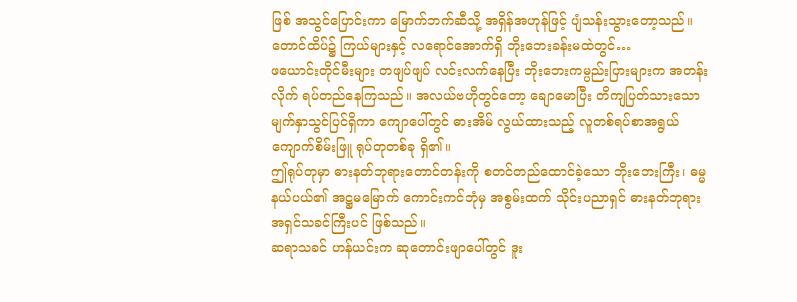ဖြစ် အသွင်ပြောင်းကာ မြောက်ဘက်ဆီသို့ အရှိန်အဟုန်ဖြင့် ပျံသန်းသွားတော့သည်။
တောင်ထိပ်၌ ကြယ်များနှင့် လရောင်အောက်ရှိ ဘိုးဘေးခန်းမထဲတွင်…
ဖယောင်းတိုင်မီးများ တဖျပ်ဖျပ် လင်းလက်နေပြီး ဘိုးဘေးကမ္ပည်းပြားများက အတန်းလိုက် ရပ်တည်နေကြသည်။ အလယ်ဗဟိုတွင်တော့ ချောမောပြီး တိကျပြတ်သားသော မျက်နှာသွင်ပြင်ရှိကာ ကျောပေါ်တွင် ဓားအိမ် လွယ်ထားသည့် လူတစ်ရပ်စာအရွယ် ကျောက်စိမ်းဖြူ ရုပ်တုတစ်ခု ရှိ၏။
ဤရုပ်တုမှာ ဓားနတ်ဘုရားတောင်တန်းကို စတင်တည်ထောင်ခဲ့သော ဘိုးဘေးကြီး၊ ဓမ္မနယ်ပယ်၏ အဋ္ဌမမြောက် ကောင်းကင်ဘုံမှ အစွမ်းထက် သိုင်းပညာရှင် ဓားနတ်ဘုရား အရှင်သခင်ကြီးပင် ဖြစ်သည်။
ဆရာသခင် ဟန်ယင်းက ဆုတောင်းဖျာပေါ်တွင် ဒူး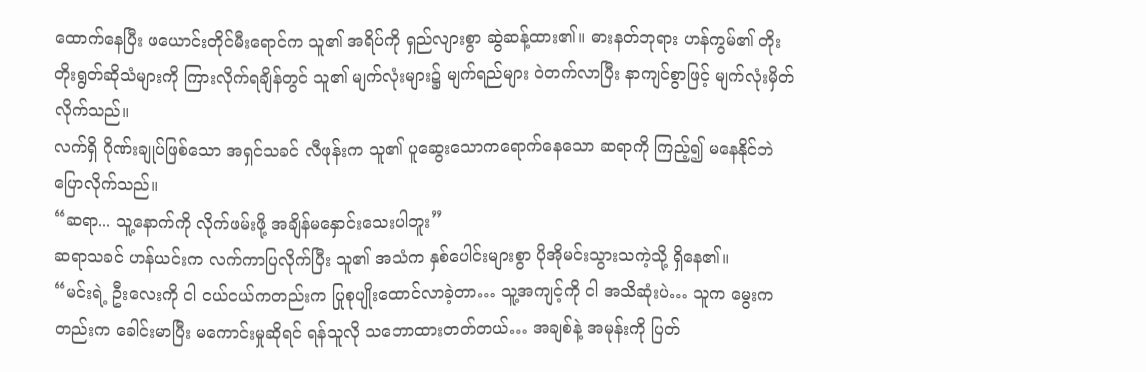ထောက်နေပြီး ဖယောင်းတိုင်မီးရောင်က သူ၏ အရိပ်ကို ရှည်လျားစွာ ဆွဲဆန့်ထား၏။ ဓားနတ်ဘုရား ဟန်ကွမ်၏ တိုးတိုးရွတ်ဆိုသံများကို ကြားလိုက်ရချိန်တွင် သူ၏ မျက်လုံးများ၌ မျက်ရည်များ ဝဲတက်လာပြီး နာကျင်စွာဖြင့် မျက်လုံးမှိတ်လိုက်သည်။
လက်ရှိ ဂိုဏ်းချုပ်ဖြစ်သော အရှင်သခင် လီဖုန်းက သူ၏ ပူဆွေးသောကရောက်နေသော ဆရာကို ကြည့်၍ မနေနိုင်ဘဲ ပြောလိုက်သည်။
“ဆရာ... သူ့နောက်ကို လိုက်ဖမ်းဖို့ အချိန်မနှောင်းသေးပါဘူး”
ဆရာသခင် ဟန်ယင်းက လက်ကာပြလိုက်ပြီး သူ၏ အသံက နှစ်ပေါင်းများစွာ ပိုအိုမင်းသွားသကဲ့သို့ ရှိနေ၏။
“မင်းရဲ့ ဦးလေးကို ငါ ငယ်ငယ်ကတည်းက ပြုစုပျိုးထောင်လာခဲ့တာ… သူ့အကျင့်ကို ငါ အသိဆုံးပဲ… သူက မွေးကတည်းက ခေါင်းမာပြီး မကောင်းမှုဆိုရင် ရန်သူလို သဘောထားတတ်တယ်… အချစ်နဲ့ အမုန်းကို ပြတ်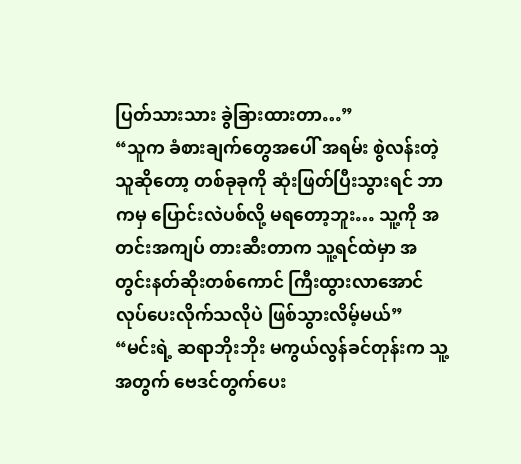ပြတ်သားသား ခွဲခြားထားတာ…”
“သူက ခံစားချက်တွေအပေါ် အရမ်း စွဲလန်းတဲ့သူဆိုတော့ တစ်ခုခုကို ဆုံးဖြတ်ပြီးသွားရင် ဘာကမှ ပြောင်းလဲပစ်လို့ မရတော့ဘူး… သူ့ကို အတင်းအကျပ် တားဆီးတာက သူ့ရင်ထဲမှာ အတွင်းနတ်ဆိုးတစ်ကောင် ကြီးထွားလာအောင် လုပ်ပေးလိုက်သလိုပဲ ဖြစ်သွားလိမ့်မယ်”
“မင်းရဲ့ ဆရာဘိုးဘိုး မကွယ်လွန်ခင်တုန်းက သူ့အတွက် ဗေဒင်တွက်ပေး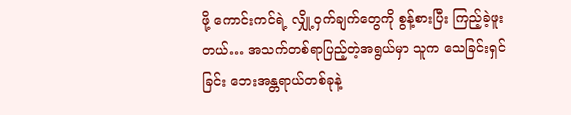ဖို့ ကောင်းကင်ရဲ့ လျှို့ဝှက်ချက်တွေကို စွန့်စားပြီး ကြည့်ခဲ့ဖူးတယ်… အသက်တစ်ရာပြည့်တဲ့အရွယ်မှာ သူက သေခြင်းရှင်ခြင်း ဘေးအန္တရာယ်တစ်ခုနဲ့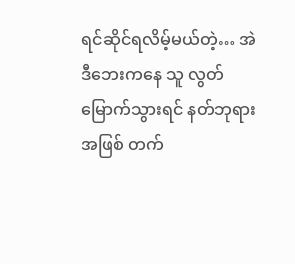ရင်ဆိုင်ရလိမ့်မယ်တဲ့… အဲဒီဘေးကနေ သူ လွတ်မြောက်သွားရင် နတ်ဘုရားအဖြစ် တက်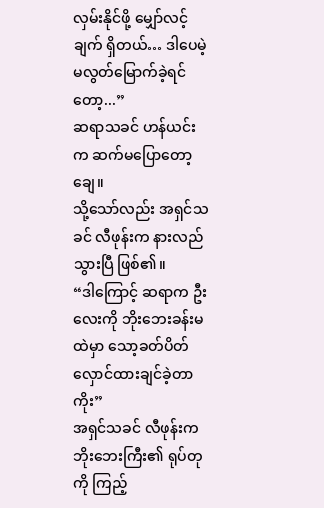လှမ်းနိုင်ဖို့ မျှော်လင့်ချက် ရှိတယ်… ဒါပေမဲ့ မလွတ်မြောက်ခဲ့ရင်တော့...”
ဆရာသခင် ဟန်ယင်းက ဆက်မပြောတော့ချေ။
သို့သော်လည်း အရှင်သခင် လီဖုန်းက နားလည်သွားပြီ ဖြစ်၏။
“ဒါကြောင့် ဆရာက ဦးလေးကို ဘိုးဘေးခန်းမထဲမှာ သော့ခတ်ပိတ်လှောင်ထားချင်ခဲ့တာကိုး”
အရှင်သခင် လီဖုန်းက ဘိုးဘေးကြီး၏ ရုပ်တုကို ကြည့်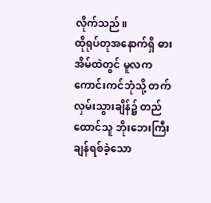လိုက်သည်။
ထိုရုပ်တုအနောက်ရှိ ဓားအိမ်ထဲတွင် မူလက ကောင်းကင်ဘုံသို့ တက်လှမ်းသွားချိန်၌ တည်ထောင်သူ ဘိုးဘေးကြီး ချန်ရစ်ခဲ့သော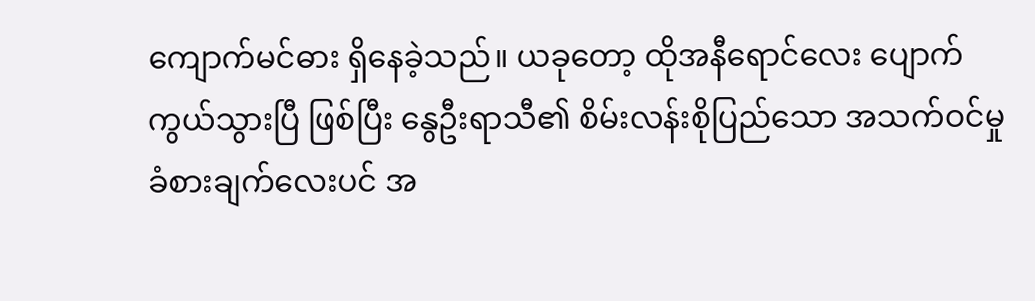ကျောက်မင်ဓား ရှိနေခဲ့သည်။ ယခုတော့ ထိုအနီရောင်လေး ပျောက်ကွယ်သွားပြီ ဖြစ်ပြီး နွေဦးရာသီ၏ စိမ်းလန်းစိုပြည်သော အသက်ဝင်မှု ခံစားချက်လေးပင် အ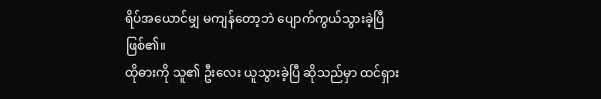ရိပ်အယောင်မျှ မကျန်တော့ဘဲ ပျောက်ကွယ်သွားခဲ့ပြီ ဖြစ်၏။
ထိုဓားကို သူ၏ ဦးလေး ယူသွားခဲ့ပြီ ဆိုသည်မှာ ထင်ရှား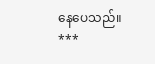နေပေသည်။
***